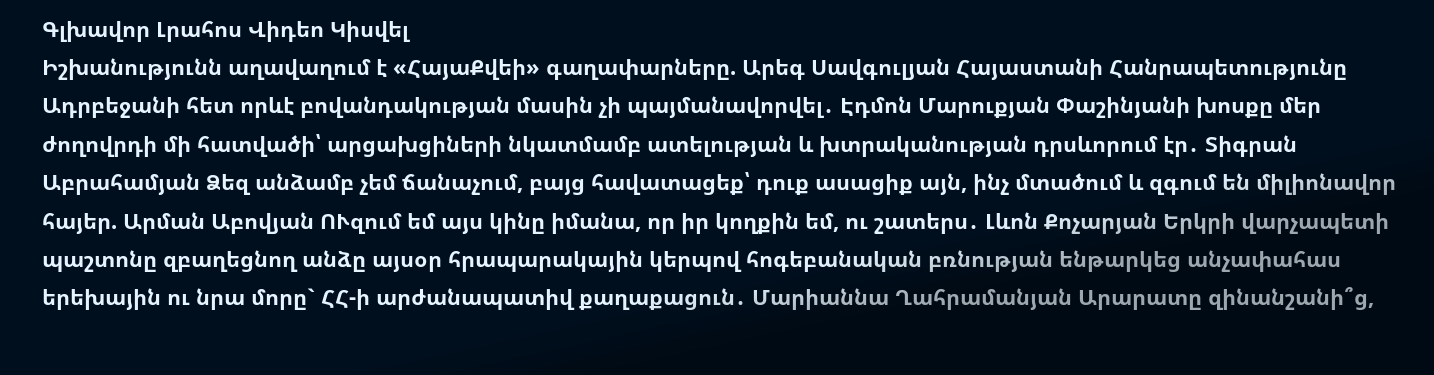Գլխավոր Լրահոս Վիդեո Կիսվել
Իշխանությունն աղավաղում է «ՀայաՔվեի» գաղափարները. Արեգ Սավգուլյան Հայաստանի Հանրապետությունը Ադրբեջանի հետ որևէ բովանդակության մասին չի պայմանավորվել․ Էդմոն Մարուքյան Փաշինյանի խոսքը մեր ժողովրդի մի հատվածի՝ արցախցիների նկատմամբ ատելության և խտրականության դրսևորում էր․ Տիգրան Աբրահամյան Ձեզ անձամբ չեմ ճանաչում, բայց հավատացեք՝ դուք ասացիք այն, ինչ մտածում և զգում են միլիոնավոր հայեր. Արման Աբովյան ՈՒզում եմ այս կինը իմանա, որ իր կողքին եմ, ու շատերս․ Լևոն Քոչարյան Երկրի վարչապետի պաշտոնը զբաղեցնող անձը այսօր հրապարակային կերպով հոգեբանական բռնության ենթարկեց անչափահաս երեխային ու նրա մորը` ՀՀ-ի արժանապատիվ քաղաքացուն․ Մարիաննա Ղահրամանյան Արարատը զինանշանի՞ց,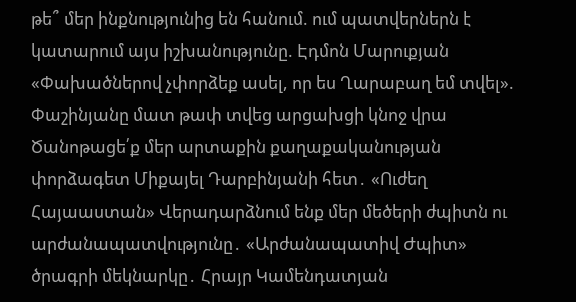թե՞ մեր ինքնությունից են հանում. ում պատվերներն է կատարում այս իշխանությունը. Էդմոն Մարուքյան «Փախածներով չփորձեք ասել, որ ես Ղարաբաղ եմ տվել». Փաշինյանը մատ թափ տվեց արցախցի կնոջ վրա Ծանոթացե՛ք մեր արտաքին քաղաքականության փորձագետ Միքայել Դարբինյանի հետ․ «Ուժեղ Հայաաստան» Վերադարձնում ենք մեր մեծերի ժպիտն ու արժանապատվությունը․ «Արժանապատիվ Ժպիտ» ծրագրի մեկնարկը․ Հրայր Կամենդատյան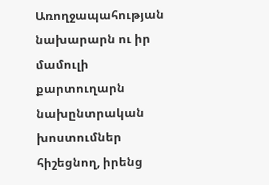Առողջապահության նախարարն ու իր մամուլի քարտուղարն նախընտրական խոստումներ հիշեցնող, իրենց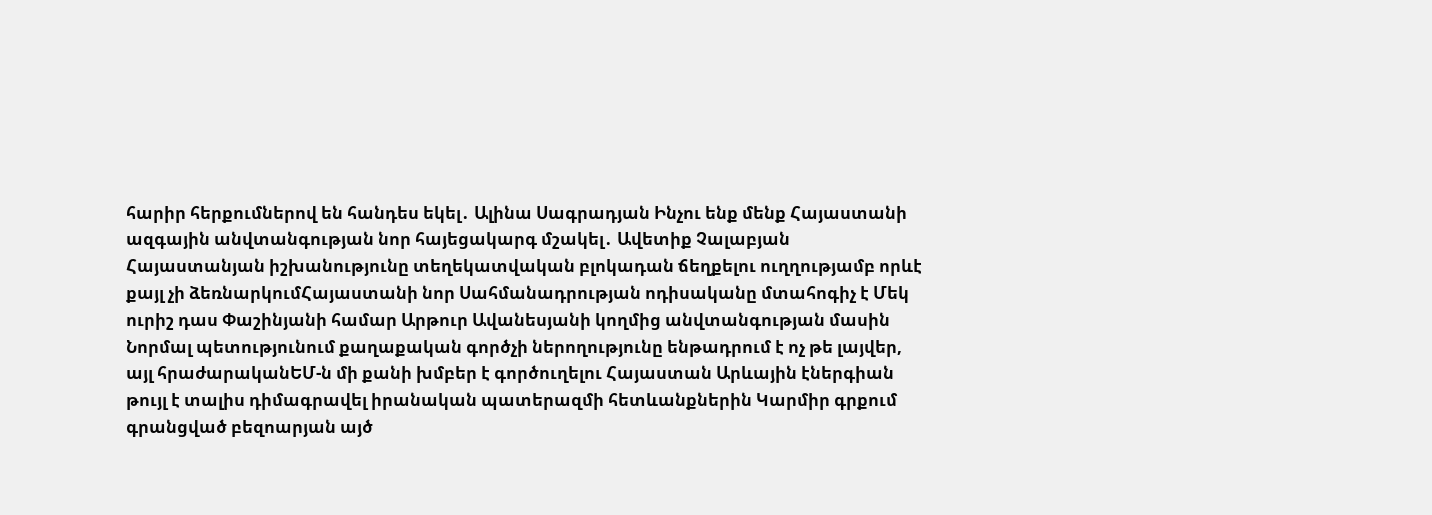հարիր հերքումներով են հանդես եկել․ Ալինա Սագրադյան Ինչու ենք մենք Հայաստանի ազգային անվտանգության նոր հայեցակարգ մշակել․ Ավետիք Չալաբյան
Հայաստանյան իշխանությունը տեղեկատվական բլոկադան ճեղքելու ուղղությամբ որևէ քայլ չի ձեռնարկումՀայաստանի նոր Սահմանադրության ոդիսականը մտահոգիչ է Մեկ ուրիշ դաս Փաշինյանի համար Արթուր Ավանեսյանի կողմից անվտանգության մասին Նորմալ պետությունում քաղաքական գործչի ներողությունը ենթադրում է ոչ թե լայվեր, այլ հրաժարականԵՄ-ն մի քանի խմբեր է գործուղելու Հայաստան Արևային էներգիան թույլ է տալիս դիմագրավել իրանական պատերազմի հետևանքներին Կարմիր գրքում գրանցված բեզոարյան այծ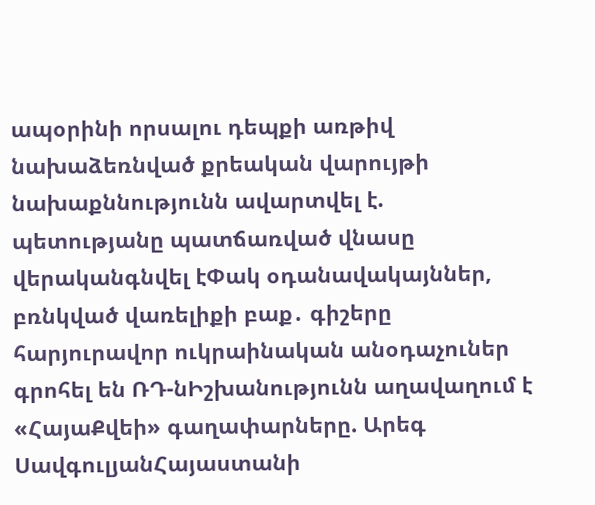ապօրինի որսալու դեպքի առթիվ նախաձեռնված քրեական վարույթի նախաքննությունն ավարտվել է. պետությանը պատճառված վնասը վերականգնվել էՓակ օդանավակայններ, բռնկված վառելիքի բաք․ գիշերը հարյուրավոր ուկրաինական անօդաչուներ գրոհել են ՌԴ-նԻշխանությունն աղավաղում է «ՀայաՔվեի» գաղափարները. Արեգ ՍավգուլյանՀայաստանի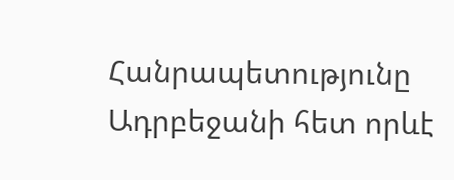Հանրապետությունը Ադրբեջանի հետ որևէ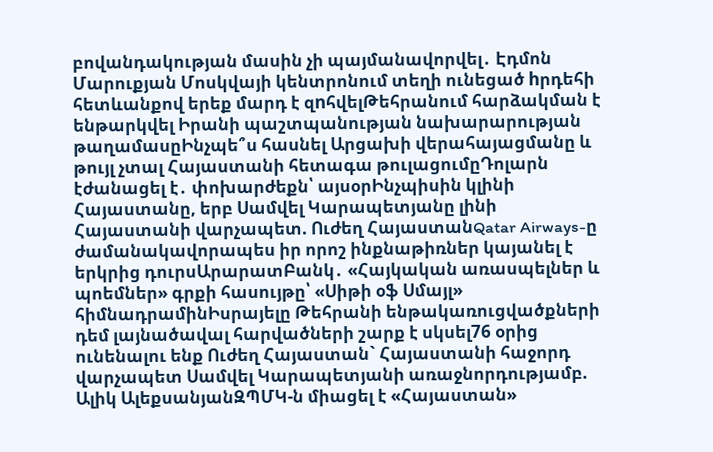բովանդակության մասին չի պայմանավորվել․ Էդմոն Մարուքյան Մոսկվայի կենտրոնում տեղի ունեցած hրդեհի հետևանքով երեք մարդ է զnհվելԹեհրանում հարձակման է ենթարկվել Իրանի պաշտպանության նախարարության թաղամասըԻնչպե՞ս հասնել Արցախի վերահայացմանը և թույլ չտալ Հայաստանի հետագա թուլացումըԴոլարն էժանացել է․ փոխարժեքն՝ այսօրԻնչպիսին կլինի Հայաստանը, երբ Սամվել Կարապետյանը լինի Հայաստանի վարչապետ. Ուժեղ ՀայաստանQatar Airways-ը ժամանակավորապես իր որոշ ինքնաթիռներ կայանել է երկրից դուրսԱրարատԲանկ․ «Հայկական առասպելներ և պոեմներ» գրքի հասույթը՝ «Սիթի օֆ Սմայլ» հիմնադրամինԻսրայելը Թեհրանի ենթակառուցվածքների դեմ լայնածավալ հարվածների շարք է սկսել76 օրից ունենալու ենք Ուժեղ Հայաստան` Հայաստանի հաջորդ վարչապետ Սամվել Կարապետյանի առաջնորդությամբ. Ալիկ ԱլեքսանյանԶՊՄԿ-ն միացել է «Հայաստան»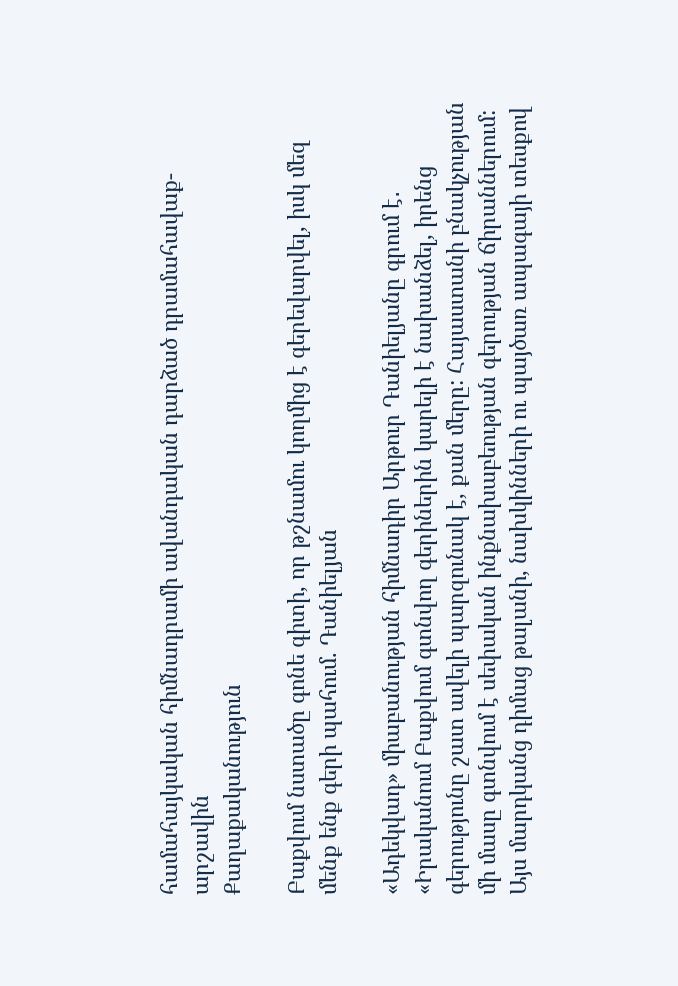համահայկական հիմնադրամի ավանդական դարձած դրամահավաք-արշավին
Քաղաքականություն

Բաքվում նստածը գոնե գիտի, որ թշնամու կողմից է գերեվարվել, իսկ մեզ մենք ենք գերի պահում. Դանիելյան

«Ադեկվադ» միաբանության հիմնադիր Արթուր Դանիելյանը գրում է․ «Իրականում Բաքվում գտնվող գերիներին կարելի է նախանձել, իրենց գերությունը շատ ավելի պարզունակ է, քան մերը: Հայաստանի բնակչության մի մասը գտնվում է սեփական ինքնախաբեության գերության ճիրաններում: Այս մարդկանց դիմաց թալանի, նախկինների ու պայծառ ապագայի տեսքով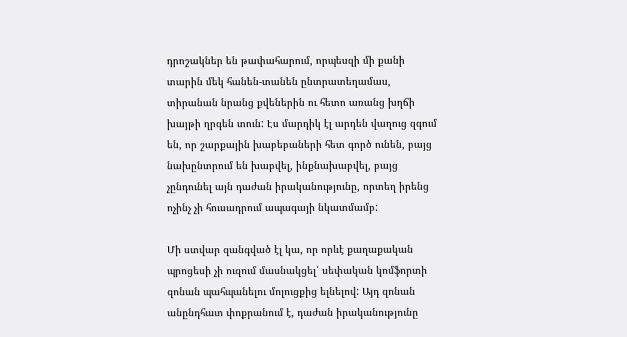դրոշակներ են թափահարում, որպեսզի մի քանի տարին մեկ հանեն-տանեն ընտրատեղամաս, տիրանան նրանց քվեներին ու հետո առանց խղճի խայթի ղրգեն տուն: Էս մարդիկ էլ արդեն վաղուց զգում են, որ շարքային խաբեբաների հետ գործ ունեն, բայց նախընտրում են խաբվել, ինքնախաբվել, բայց չընդունել այն դաժան իրականությունը, որտեղ իրենց ոչինչ չի հուսադրում ապագայի նկատմամբ:

Մի ստվար զանգված էլ կա, որ որևէ քաղաքական պրոցեսի չի ուզում մասնակցել՝ սեփական կոմֆորտի զոնան պահպանելու մոլուցքից ելնելով: Այդ զոնան անընդհատ փոքրանում է, դաժան իրականությունը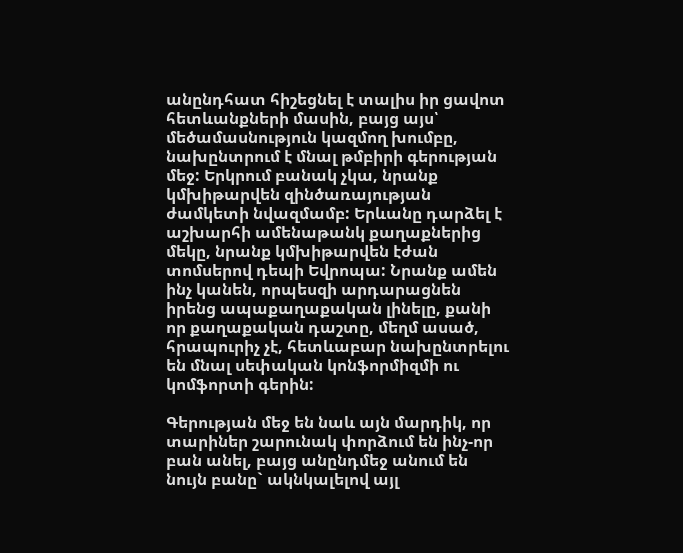անընդհատ հիշեցնել է տալիս իր ցավոտ հետևանքների մասին, բայց այս՝ մեծամասնություն կազմող խումբը, նախընտրում է մնալ թմբիրի գերության մեջ: Երկրում բանակ չկա, նրանք կմխիթարվեն զինծառայության ժամկետի նվազմամբ: Երևանը դարձել է աշխարհի ամենաթանկ քաղաքներից մեկը, նրանք կմխիթարվեն էժան տոմսերով դեպի Եվրոպա: Նրանք ամեն ինչ կանեն, որպեսզի արդարացնեն իրենց ապաքաղաքական լինելը, քանի որ քաղաքական դաշտը, մեղմ ասած, հրապուրիչ չէ, հետևաբար նախընտրելու են մնալ սեփական կոնֆորմիզմի ու կոմֆորտի գերին:

Գերության մեջ են նաև այն մարդիկ, որ տարիներ շարունակ փորձում են ինչ-որ բան անել, բայց անընդմեջ անում են նույն բանը` ակնկալելով այլ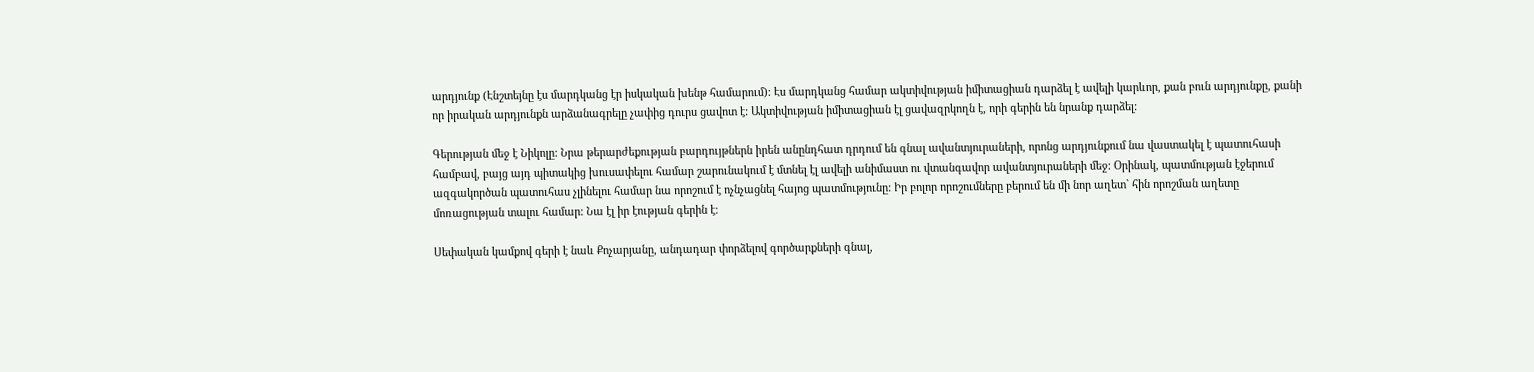արդյունք (Էնշտեյնը էս մարդկանց էր իսկական խենթ համարում): Էս մարդկանց համար ակտիվության իմիտացիան դարձել է ավելի կարևոր, քան բուն արդյունքը, քանի որ իրական արդյունքն արձանագրելը չափից դուրս ցավոտ է: Ակտիվության իմիտացիան էլ ցավազրկողն է, որի գերին են նրանք դարձել:

Գերության մեջ է Նիկոլը: Նրա թերարժեքության բարդույթներն իրեն անընդհատ դրդում են գնալ ավանտյուրաների, որոնց արդյունքում նա վաստակել է պատուհասի համբավ, բայց այդ պիտակից խուսափելու համար շարունակում է մտնել էլ ավելի անիմաստ ու վտանգավոր ավանտյուրաների մեջ: Օրինակ, պատմության էջերում ազգակործան պատուհաս չլինելու համար նա որոշում է ոչնչացնել հայոց պատմությունը: Իր բոլոր որոշումները բերում են մի նոր աղետ` հին որոշման աղետը մոռացության տալու համար: Նա էլ իր էության գերին է։

Սեփական կամքով գերի է նաև Քոչարյանը, անդադար փորձելով գործարքների գնալ,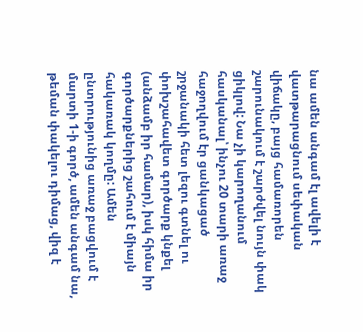նա ամեն անգամ էլ ավելի է վատթարացնում սեփական վիճակը, բայց համառորեն շարունակում է շարժվել նույն փակ ցիկլով: Նա չի կարողանում հասկանալ՝ ինչու 20 տարի առաջ հաջողվում էր ցանկացած շրջանակի հետ լեզու գտնել ու փոխշահավետ գործարք կնքել (անձամբ իր համար), իսկ հիմա իր գործարքներից շահում է միայն հակառակ կողմը: Ամեն ընտրությունից առաջ բացվում է մարտի 1-ի գործ, ամեն անգամ նա, թեման փակելու դիմաց, վիզ է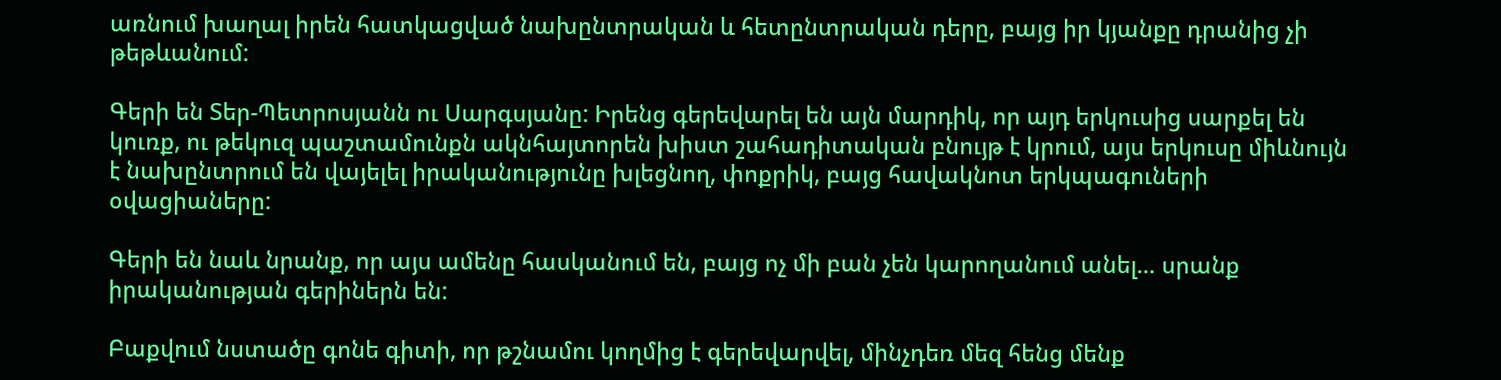առնում խաղալ իրեն հատկացված նախընտրական և հետընտրական դերը, բայց իր կյանքը դրանից չի թեթևանում:

Գերի են Տեր-Պետրոսյանն ու Սարգսյանը: Իրենց գերեվարել են այն մարդիկ, որ այդ երկուսից սարքել են կուռք, ու թեկուզ պաշտամունքն ակնհայտորեն խիստ շահադիտական բնույթ է կրում, այս երկուսը միևնույն է նախընտրում են վայելել իրականությունը խլեցնող, փոքրիկ, բայց հավակնոտ երկպագուների օվացիաները:

Գերի են նաև նրանք, որ այս ամենը հասկանում են, բայց ոչ մի բան չեն կարողանում անել… սրանք իրականության գերիներն են:

Բաքվում նստածը գոնե գիտի, որ թշնամու կողմից է գերեվարվել, մինչդեռ մեզ հենց մենք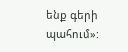ենք գերի պահում»: